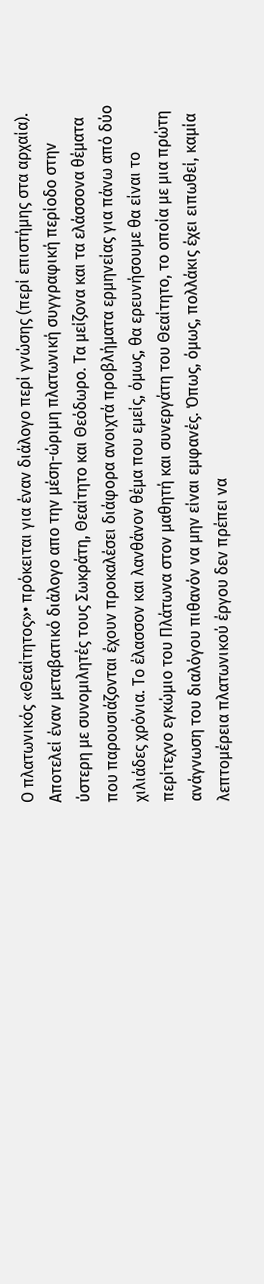Ο πλατωνικός «Θεαίτητος»• πρόκειται για έναν διάλογο περί γνώσης (περί επιστήμης στα αρχαία). Αποτελεί έναν μεταβατικό διάλογο απο την μέση-ώριμη πλατωνική συγγραφική περίοδο στην ύστερη με συνομιλητές τους Σωκράτη, Θεαίτητο και Θεόδωρο. Τα μείζονα και τα ελάσσονα θέματα που παρουσιάζονται έχουν προκαλέσει διάφορα ανοιχτά προβλήματα ερμηνείας για πάνω από δύο χιλιάδες χρόνια. Το έλασσον και λανθάνον θέμα που εμείς, όμως, θα ερευνήσουμε θα είναι το περίτεχνο εγκώμιο του Πλάτωνα στον μαθητή και συνεργάτη του Θεαίτητο, το οποία με μια πρώτη ανάγνωση του διαλόγου πιθανόν να μην είναι εμφανές. Όπως, όμως, πολλάκις έχει ειπωθεί, καμία λεπτομέρεια πλατωνικού έργου δεν πρέπει να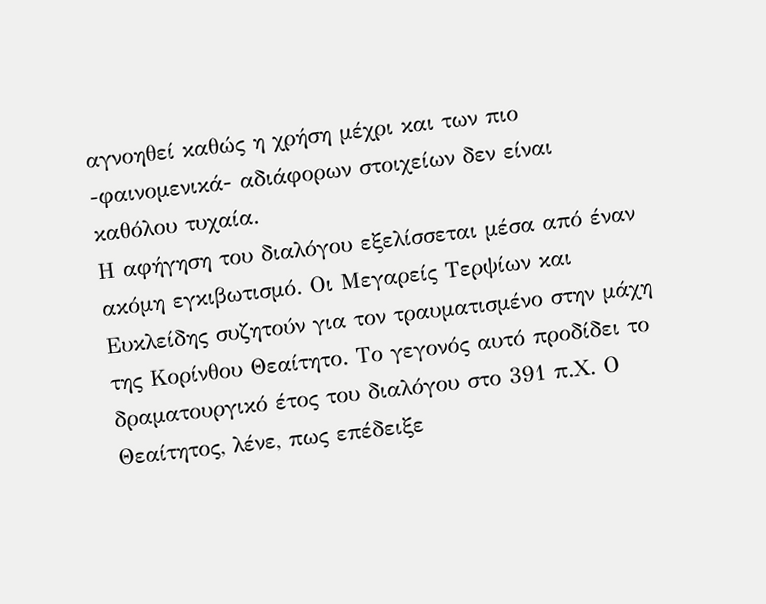αγνοηθεί καθώς η χρήση μέχρι και των πιο -φαινομενικά- αδιάφορων στοιχείων δεν είναι καθόλου τυχαία.
Η αφήγηση του διαλόγου εξελίσσεται μέσα από έναν ακόμη εγκιβωτισμό. Οι Μεγαρείς Τερψίων και Ευκλείδης συζητούν για τον τραυματισμένο στην μάχη της Κορίνθου Θεαίτητο. Το γεγονός αυτό προδίδει το δραματουργικό έτος του διαλόγου στο 391 π.Χ. Ο Θεαίτητος, λένε, πως επέδειξε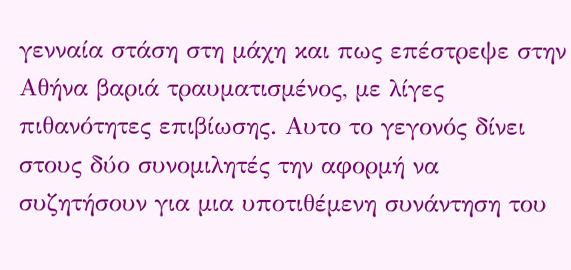γενναία στάση στη μάχη και πως επέστρεψε στην Αθήνα βαριά τραυματισμένος, με λίγες πιθανότητες επιβίωσης. Αυτο το γεγονός δίνει στους δύο συνομιλητές την αφορμή να συζητήσουν για μια υποτιθέμενη συνάντηση του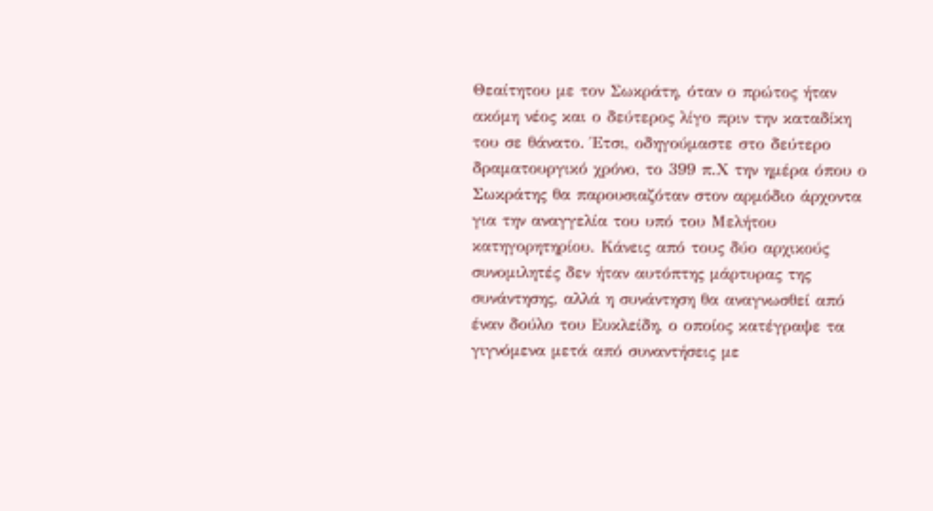Θεαίτητου με τον Σωκράτη, όταν ο πρώτος ήταν ακόμη νέος και ο δεύτερος λίγο πριν την καταδίκη του σε θάνατο. Έτσι, οδηγούμαστε στο δεύτερο δραματουργικό χρόνο, το 399 π.Χ την ημέρα όπου ο Σωκράτης θα παρουσιαζόταν στον αρμόδιο άρχοντα για την αναγγελία του υπό του Μελήτου κατηγορητηρίου. Κάνεις από τους δύο αρχικούς συνομιλητές δεν ήταν αυτόπτης μάρτυρας της συνάντησης, αλλά η συνάντηση θα αναγνωσθεί από έναν δούλο του Ευκλείδη, ο οποίος κατέγραψε τα γιγνόμενα μετά από συναντήσεις με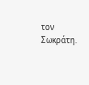τον Σωκράτη.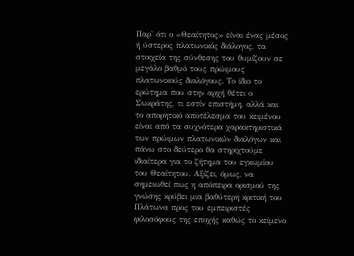Παρ' ότι ο «Θεαίτητος» είναι ένας μέσος ή ύστερος πλατωνικός διάλογος, τα στοιχεία της σύνθεσης του θυμίζουν σε μεγάλο βαθμό τους πρώιμους πλατωνικούς διαλόγους. Το ίδιο το ερώτημα που στην αρχή θέτει ο Σωκράτης, τι εστίν επιστήμη, αλλά και το απορητικό αποτέλεσμα του κειμένου είναι από τα συχνότερα χαρακτηριστικά των πρώιμων πλατωνικών διαλόγων και πάνω στο δεύτερο θα στηριχτούμε ιδιαίτερα για το ζήτημα του εγκωμίου του Θεαίτητου. Αξίζει, όμως, να σημειωθεί πως η απόπειρα ορισμού της γνώσης κρύβει μια βαθύτερη κριτική του Πλάτωνα προς του εμπειριστές φιλοσόφους της εποχής καθώς το κείμενο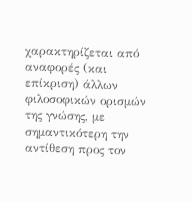χαρακτηρίζεται από αναφορές (και επίκριση) άλλων φιλοσοφικών ορισμών της γνώσης, με σημαντικότερη την αντίθεση προς τον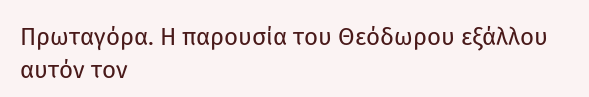Πρωταγόρα. Η παρουσία του Θεόδωρου εξάλλου αυτόν τον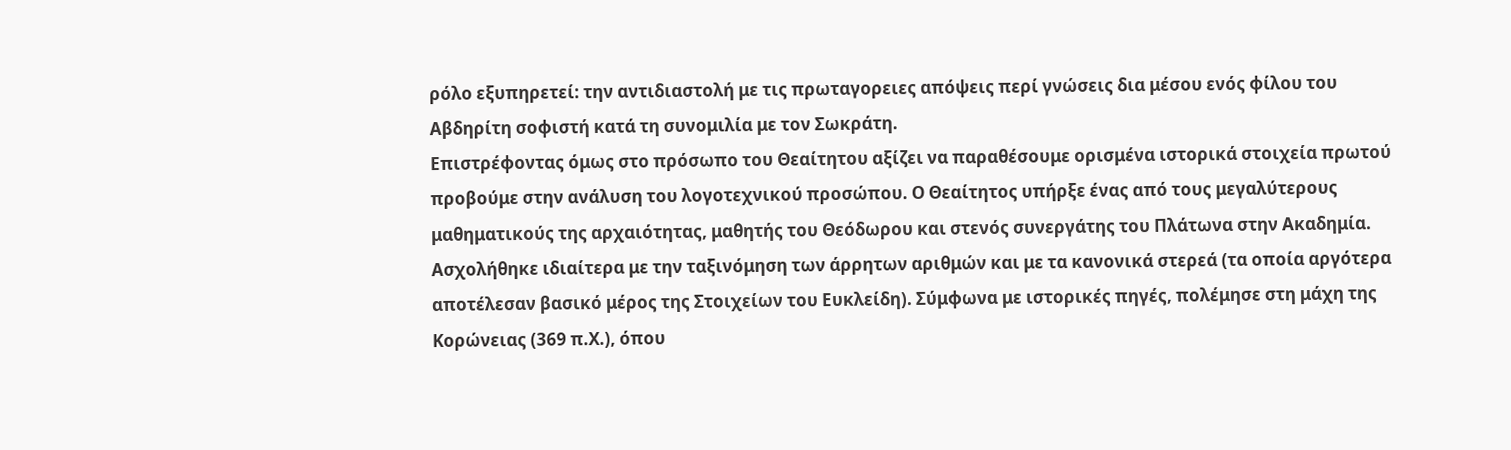ρόλο εξυπηρετεί: την αντιδιαστολή με τις πρωταγορειες απόψεις περί γνώσεις δια μέσου ενός φίλου του Αβδηρίτη σοφιστή κατά τη συνομιλία με τον Σωκράτη.
Επιστρέφοντας όμως στο πρόσωπο του Θεαίτητου αξίζει να παραθέσουμε ορισμένα ιστορικά στοιχεία πρωτού προβούμε στην ανάλυση του λογοτεχνικού προσώπου. Ο Θεαίτητος υπήρξε ένας από τους μεγαλύτερους μαθηματικούς της αρχαιότητας, μαθητής του Θεόδωρου και στενός συνεργάτης του Πλάτωνα στην Ακαδημία. Ασχολήθηκε ιδιαίτερα με την ταξινόμηση των άρρητων αριθμών και με τα κανονικά στερεά (τα οποία αργότερα αποτέλεσαν βασικό μέρος της Στοιχείων του Ευκλείδη). Σύμφωνα με ιστορικές πηγές, πολέμησε στη μάχη της Κορώνειας (369 π.Χ.), όπου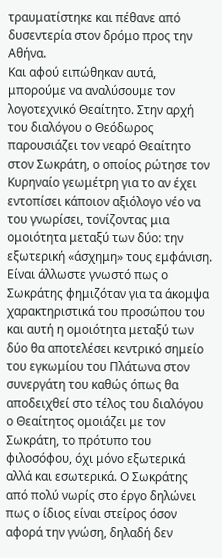τραυματίστηκε και πέθανε από δυσεντερία στον δρόμο προς την Αθήνα.
Και αφού ειπώθηκαν αυτά, μπορούμε να αναλύσουμε τον λογοτεχνικό Θεαίτητο. Στην αρχή του διαλόγου ο Θεόδωρος παρουσιάζει τον νεαρό Θεαίτητο στον Σωκράτη, ο οποίος ρώτησε τον Κυρηναίο γεωμέτρη για το αν έχει εντοπίσει κάποιον αξιόλογο νέο να του γνωρίσει, τονίζοντας μια ομοιότητα μεταξύ των δύο: την εξωτερική «άσχημη» τους εμφάνιση. Είναι άλλωστε γνωστό πως ο Σωκράτης φημιζόταν για τα άκομψα χαρακτηριστικά του προσώπου του και αυτή η ομοιότητα μεταξύ των δύο θα αποτελέσει κεντρικό σημείο του εγκωμίου του Πλάτωνα στον συνεργάτη του καθώς όπως θα αποδειχθεί στο τέλος του διαλόγου ο Θεαίτητος ομοιάζει με τον Σωκράτη, το πρότυπο του φιλοσόφου, όχι μόνο εξωτερικά αλλά και εσωτερικά. Ο Σωκράτης από πολύ νωρίς στο έργο δηλώνει πως ο ίδιος είναι στείρος όσον αφορά την γνώση, δηλαδή δεν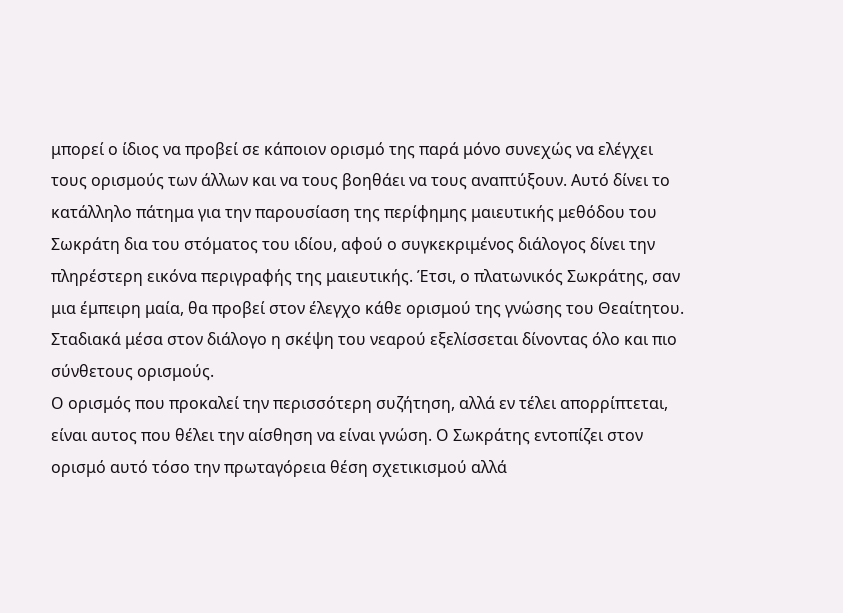μπορεί ο ίδιος να προβεί σε κάποιον ορισμό της παρά μόνο συνεχώς να ελέγχει τους ορισμούς των άλλων και να τους βοηθάει να τους αναπτύξουν. Αυτό δίνει το κατάλληλο πάτημα για την παρουσίαση της περίφημης μαιευτικής μεθόδου του Σωκράτη δια του στόματος του ιδίου, αφού ο συγκεκριμένος διάλογος δίνει την πληρέστερη εικόνα περιγραφής της μαιευτικής. Έτσι, ο πλατωνικός Σωκράτης, σαν μια έμπειρη μαία, θα προβεί στον έλεγχο κάθε ορισμού της γνώσης του Θεαίτητου. Σταδιακά μέσα στον διάλογο η σκέψη του νεαρού εξελίσσεται δίνοντας όλο και πιο σύνθετους ορισμούς.
Ο ορισμός που προκαλεί την περισσότερη συζήτηση, αλλά εν τέλει απορρίπτεται, είναι αυτος που θέλει την αίσθηση να είναι γνώση. Ο Σωκράτης εντοπίζει στον ορισμό αυτό τόσο την πρωταγόρεια θέση σχετικισμού αλλά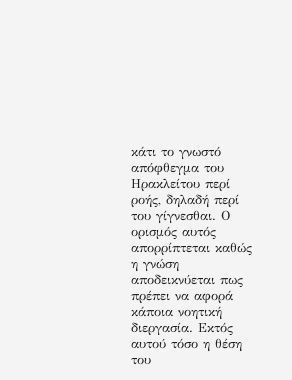κάτι το γνωστό απόφθεγμα του Ηρακλείτου περί ροής, δηλαδή περί του γίγνεσθαι. Ο ορισμός αυτός απορρίπτεται καθώς η γνώση αποδεικνύεται πως πρέπει να αφορά κάποια νοητική διεργασία. Εκτός αυτού τόσο η θέση του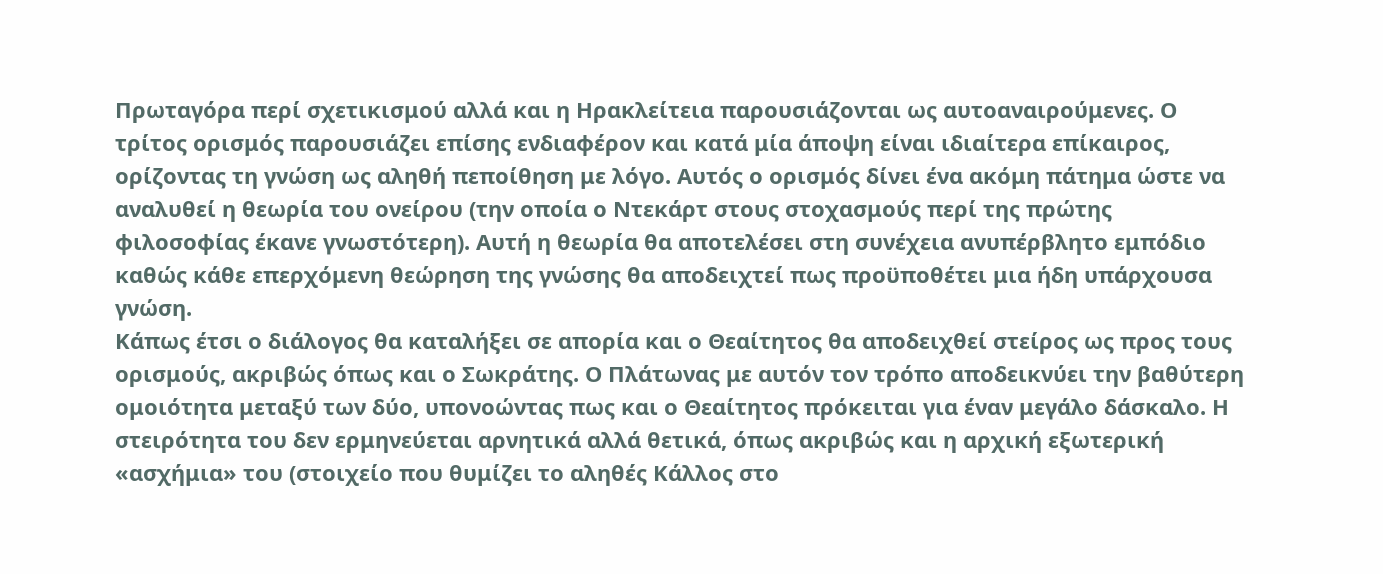Πρωταγόρα περί σχετικισμού αλλά και η Ηρακλείτεια παρουσιάζονται ως αυτοαναιρούμενες. Ο τρίτος ορισμός παρουσιάζει επίσης ενδιαφέρον και κατά μία άποψη είναι ιδιαίτερα επίκαιρος, ορίζοντας τη γνώση ως αληθή πεποίθηση με λόγο. Αυτός ο ορισμός δίνει ένα ακόμη πάτημα ώστε να αναλυθεί η θεωρία του ονείρου (την οποία ο Ντεκάρτ στους στοχασμούς περί της πρώτης φιλοσοφίας έκανε γνωστότερη). Αυτή η θεωρία θα αποτελέσει στη συνέχεια ανυπέρβλητο εμπόδιο καθώς κάθε επερχόμενη θεώρηση της γνώσης θα αποδειχτεί πως προϋποθέτει μια ήδη υπάρχουσα γνώση.
Κάπως έτσι ο διάλογος θα καταλήξει σε απορία και ο Θεαίτητος θα αποδειχθεί στείρος ως προς τους ορισμούς, ακριβώς όπως και ο Σωκράτης. Ο Πλάτωνας με αυτόν τον τρόπο αποδεικνύει την βαθύτερη ομοιότητα μεταξύ των δύο, υπονοώντας πως και ο Θεαίτητος πρόκειται για έναν μεγάλο δάσκαλο. Η στειρότητα του δεν ερμηνεύεται αρνητικά αλλά θετικά, όπως ακριβώς και η αρχική εξωτερική «ασχήμια» του (στοιχείο που θυμίζει το αληθές Κάλλος στο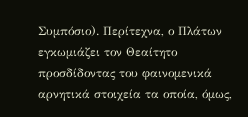Συμπόσιο). Περίτεχνα, ο Πλάτων εγκωμιάζει τον Θεαίτητο προσδίδοντας του φαινομενικά αρνητικά στοιχεία τα οποία, όμως,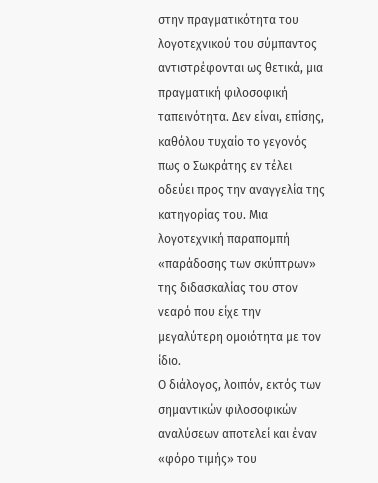στην πραγματικότητα του λογοτεχνικού του σύμπαντος αντιστρέφονται ως θετικά, μια πραγματική φιλοσοφική ταπεινότητα. Δεν είναι, επίσης, καθόλου τυχαίο το γεγονός πως ο Σωκράτης εν τέλει οδεύει προς την αναγγελία της κατηγορίας του. Μια λογοτεχνική παραπομπή «παράδοσης των σκύπτρων» της διδασκαλίας του στον νεαρό που είχε την μεγαλύτερη ομοιότητα με τον ίδιο.
Ο διάλογος, λοιπόν, εκτός των σημαντικών φιλοσοφικών αναλύσεων αποτελεί και έναν «φόρο τιμής» του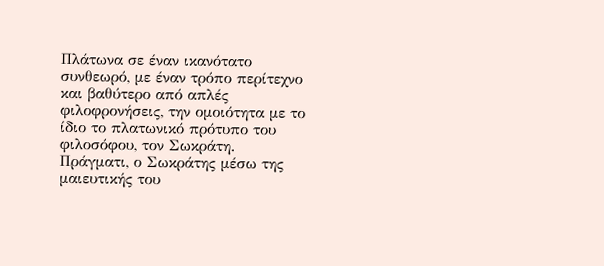Πλάτωνα σε έναν ικανότατο συνθεωρό, με έναν τρόπο περίτεχνο και βαθύτερο από απλές φιλοφρονήσεις, την ομοιότητα με το ίδιο το πλατωνικό πρότυπο του φιλοσόφου, τον Σωκράτη. Πράγματι, ο Σωκράτης μέσω της μαιευτικής του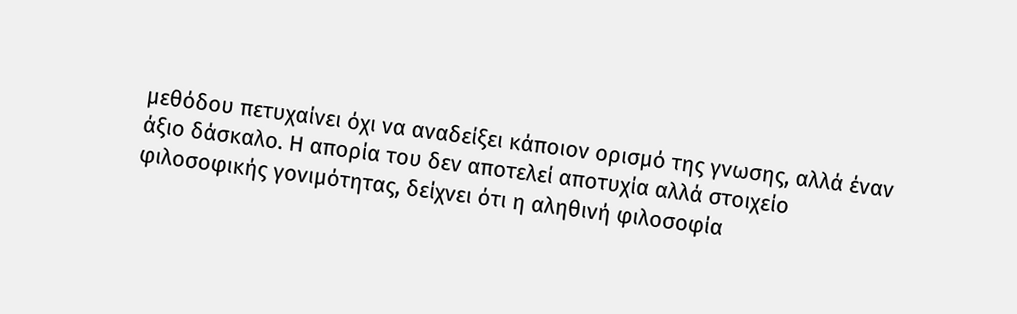μεθόδου πετυχαίνει όχι να αναδείξει κάποιον ορισμό της γνωσης, αλλά έναν άξιο δάσκαλο. Η απορία του δεν αποτελεί αποτυχία αλλά στοιχείο φιλοσοφικής γονιμότητας, δείχνει ότι η αληθινή φιλοσοφία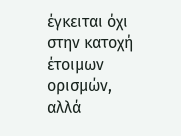έγκειται όχι στην κατοχή έτοιμων ορισμών, αλλά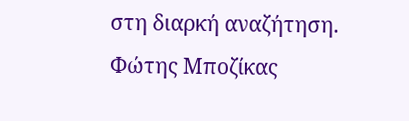στη διαρκή αναζήτηση.
Φώτης Μποζίκας